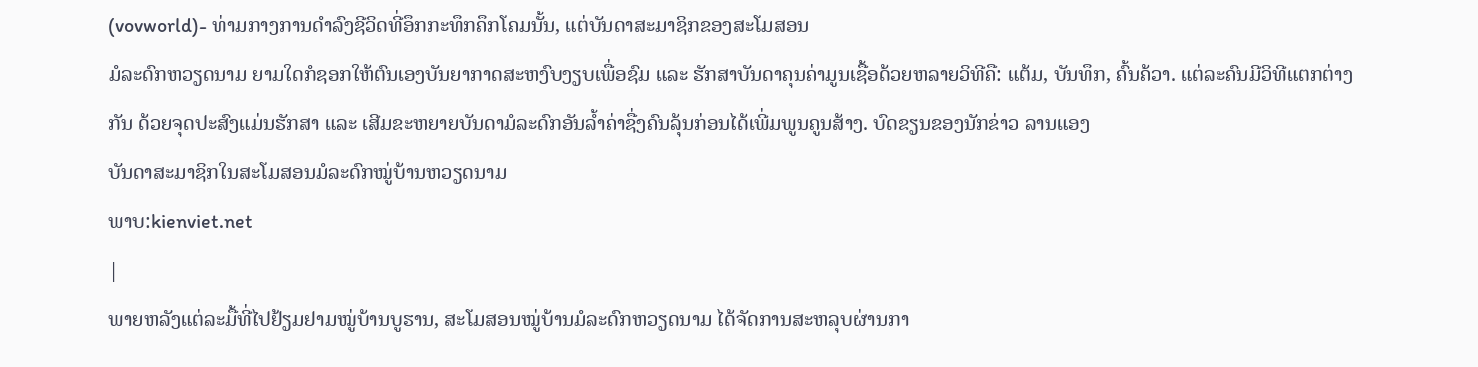(vovworld)- ທ່າມກາງການດຳລົງຊີວິດທີ່ອຶກກະທຶກຄຶກໂຄມນັ້ນ, ແຕ່ບັນດາສະມາຊິກຂອງສະໂມສອນ
ມໍລະດົກຫວຽດນາມ ຍາມໃດກໍຊອກໃຫ້ຕົນເອງບັນຍາກາດສະຫງົບງຽບເພື່ອຊົມ ແລະ ຮັກສາບັນດາຄຸນຄ່າມູນເຊື້ອດ້ວຍຫລາຍວິທີຄື: ແຕ້ມ, ບັນທຶກ, ຄົ້ນຄ້ວາ. ແຕ່ລະຄົນມີວິທີແຕກຕ່າງກັນ ດ້ວຍຈຸດປະສົງແມ່ນຮັກສາ ແລະ ເສີມຂະຫຍາຍບັນດາມໍລະດົກອັນລ້ຳຄ່າຊື່ງຄົນລຸ້ນກ່ອນໄດ້ເພີ່ມພູນຄູນສ້າງ. ບົດຂຽນຂອງນັກຂ່າວ ລານແອງ
ບັນດາສະມາຊິກໃນສະໂມສອນມໍລະດົກໝູ່ບ້ານຫວຽດນາມ
ພາບ:kienviet.net
|
ພາຍຫລັງແຕ່ລະມື້ທີ່ໄປຢ້ຽມຢາມໝູ່ບ້ານບູຮານ, ສະໂມສອນໝູ່ບ້ານມໍລະດົກຫວຽດນາມ ໄດ້ຈັດການສະຫລຸບຜ່ານກາ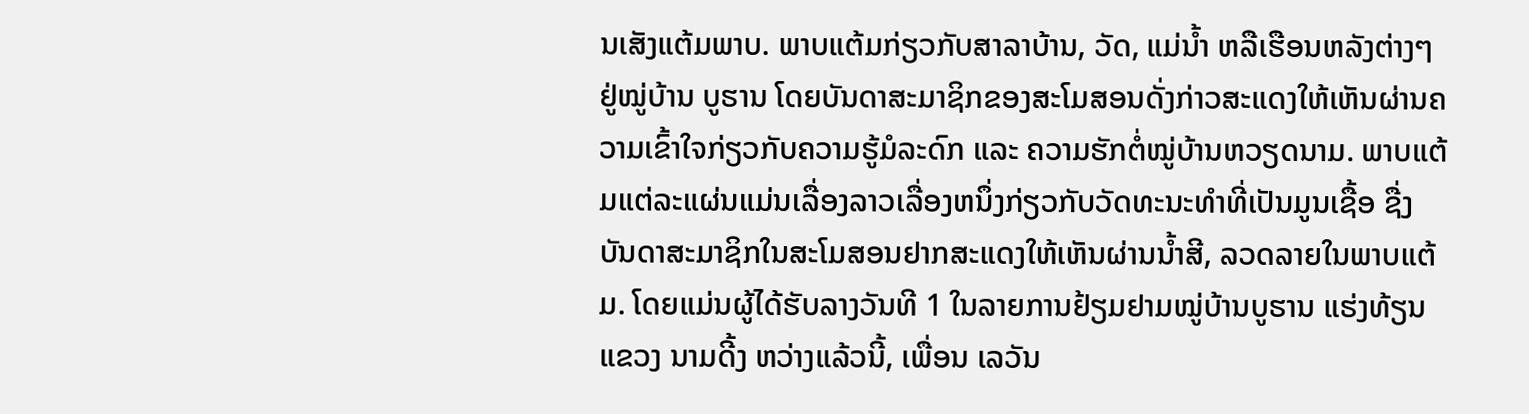ນເສັງແຕ້ມພາບ. ພາບແຕ້ມກ່ຽວກັບສາລາບ້ານ, ວັດ, ແມ່ນ້ຳ ຫລືເຮືອນຫລັງຕ່າງໆຢູ່ໝູ່ບ້ານ ບູຮານ ໂດຍບັນດາສະມາຊິກຂອງສະໂມສອນດັ່ງກ່າວສະແດງໃຫ້ເຫັນຜ່ານຄວາມເຂົ້າໃຈກ່ຽວກັບຄວາມຮູ້ມໍລະດົກ ແລະ ຄວາມຮັກຕໍ່ໝູ່ບ້ານຫວຽດນາມ. ພາບແຕ້ມແຕ່ລະແຜ່ນແມ່ນເລື່ອງລາວເລື່ອງຫນຶ່ງກ່ຽວກັບວັດທະນະທຳທີ່ເປັນມູນເຊື້ອ ຊື່ງບັນດາສະມາຊິກໃນສະໂມສອນຢາກສະແດງໃຫ້ເຫັນຜ່ານນ້ຳສີ, ລວດລາຍໃນພາບແຕ້ມ. ໂດຍແມ່ນຜູ້ໄດ້ຮັບລາງວັນທີ 1 ໃນລາຍການຢ້ຽມຢາມໝູ່ບ້ານບູຮານ ແຮ່ງທ້ຽນ ແຂວງ ນາມດີ້ງ ຫວ່າງແລ້ວນີ້, ເພື່ອນ ເລວັນ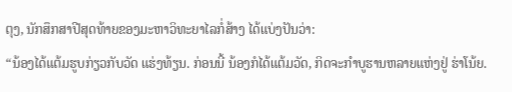ຕຸງ, ນັກສຶກສາປີສຸດທ້າຍຂອງມະຫາວິທະຍາໄລກໍ່ສ້າງ ໄດ້ແບ່ງປັນວ່າ:
“ນ້ອງໄດ້ແຕ້ມຮູບກ່ຽວກັບວັດ ແຮ່ງທ້ຽນ. ກ່ອນນີ້ ນ້ອງກໍໄດ້ແຕ້ມວັດ, ກິດຈະກຳບູຮານຫລາຍແຫ່ງຢູ່ ຮ່າໂນ້ຍ.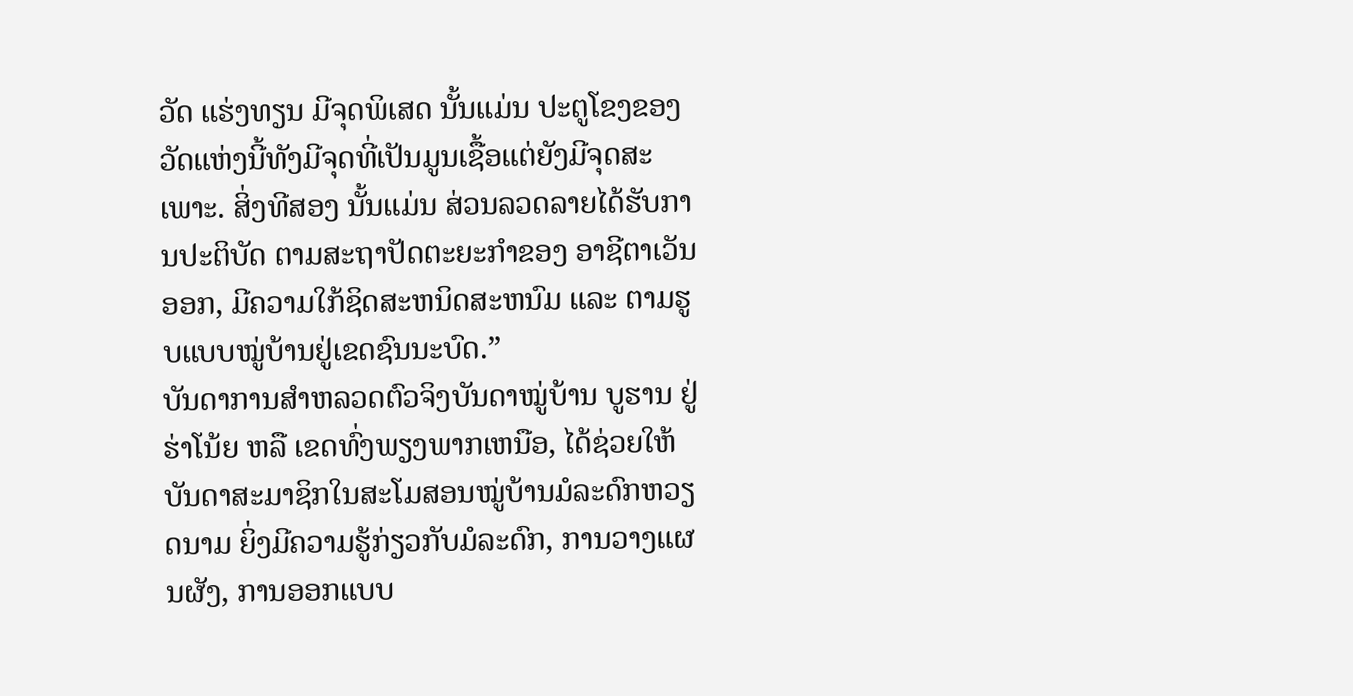ວັດ ແຮ່ງທຽນ ມີຈຸດພິເສດ ນັ້ນແມ່ນ ປະຕູໂຂງຂອງວັດແຫ່ງນີ້ທັງມີຈຸດທີ່ເປັນມູນເຊື້ອແຕ່ຍັງມີຈຸດສະເພາະ. ສິ່ງທີສອງ ນັ້ນແມ່ນ ສ່ວນລວດລາຍໄດ້ຮັບການປະຕິບັດ ຕາມສະຖາປັດຕະຍະກຳຂອງ ອາຊີຕາເວັນອອກ, ມີຄວາມໃກ້ຊິດສະຫນິດສະຫນົມ ແລະ ຕາມຮູບແບບໝູ່ບ້ານຢູ່ເຂດຊົນນະບົດ.”
ບັນດາການສຳຫລວດຕົວຈິງບັນດາໝູ່ບ້ານ ບູຮານ ຢູ່ ຮ່າໂນ້ຍ ຫລື ເຂດທົ່ງພຽງພາກເຫນືອ, ໄດ້ຊ່ວຍໃຫ້ບັນດາສະມາຊິກໃນສະໂມສອນໝູ່ບ້ານມໍລະດົກຫວຽດນາມ ຍິ່ງມີຄວາມຮູ້ກ່ຽວກັບມໍລະດົກ, ການວາງແຜນຜັງ, ການອອກແບບ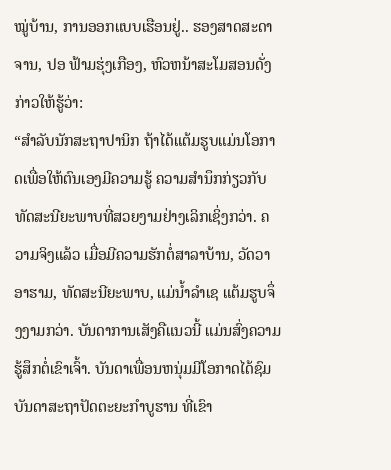ໝູ່ບ້ານ, ການອອກແບບເຮືອນຢູ່.. ຮອງສາດສະດາຈານ, ປອ ຟ້າມຮຸ່ງເກືອງ, ຫົວຫນ້າສະໂມສອນດັ່ງກ່າວໃຫ້ຮູ້ວ່າ:
“ສຳລັບນັກສະຖາປານິກ ຖ້າໄດ້ແຕ້ມຮູບແມ່ນໂອກາດເພື່ອໃຫ້ຕົນເອງມີຄວາມຮູ້ ຄວາມສຳນຶກກ່ຽວກັບທັດສະນີຍະພາບທີ່ສວຍງາມຢ່າງເລິກເຊິ່ງກວ່າ. ຄວາມຈິງແລ້ວ ເມື່ອມີຄວາມຮັກຕໍ່ສາລາບ້ານ, ວັດວາອາຮາມ, ທັດສະນີຍະພາບ, ແມ່ນ້ຳລຳເຊ ແຕ້ມຮູບຈຶ່ງງາມກວ່າ. ບັນດາການເສັງຄືແນວນີ້ ແມ່ນສົ່ງຄວາມຮູ້ສຶກຕໍ່ເຂົາເຈົ້າ. ບັນດາເພື່ອນຫນຸ່ມມີໂອກາດໄດ້ຊົມບັນດາສະຖາປັດຕະຍະກຳບູຮານ ທີ່ເຂົາ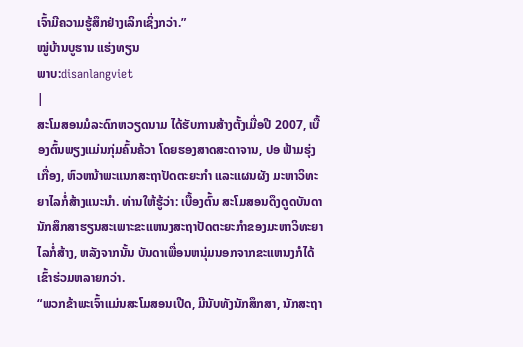ເຈົ້າມີຄວາມຮູ້ສຶກຢ່າງເລິກເຊິ່ງກວ່າ.”
ໝູ່ບ້ານບູຮານ ແຮ່ງທຽນ
ພາບ:disanlangviet
|
ສະໂມສອນມໍລະດົກຫວຽດນາມ ໄດ້ຮັບການສ້າງຕັ້ງເມື່ອປີ 2007, ເບື້ອງຕົ້ນພຽງແມ່ນກຸ່ມຄົ້ນຄ້ວາ ໂດຍຮອງສາດສະດາຈານ, ປອ ຟ້າມຮຸ່ງເກື່ອງ, ຫົວຫນ້າພະແນກສະຖາປັດຕະຍະກຳ ແລະແຜນຜັງ ມະຫາວິທະຍາໄລກໍ່ສ້າງແນະນຳ. ທ່ານໃຫ້ຮູ້ວ່າ: ເບື້ອງຕົ້ນ ສະໂມສອນດຶງດູດບັນດານັກສຶກສາຮຽນສະເພາະຂະແຫນງສະຖາປັດຕະຍະກຳຂອງມະຫາວິທະຍາໄລກໍ່ສ້າງ, ຫລັງຈາກນັ້ນ ບັນດາເພື່ອນຫນຸ່ມນອກຈາກຂະແຫນງກໍໄດ້ເຂົ້າຮ່ວມຫລາຍກວ່າ.
“ພວກຂ້າພະເຈົ້າແມ່ນສະໂມສອນເປີດ, ມີນັບທັງນັກສຶກສາ, ນັກສະຖາ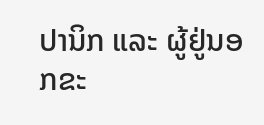ປານິກ ແລະ ຜູ້ຢູ່ນອກຂະ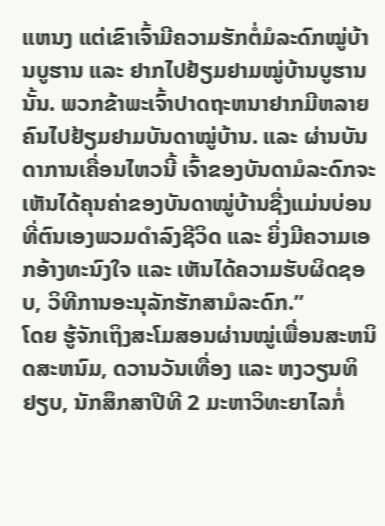ແຫນງ ແຕ່ເຂົາເຈົ້າມີຄວາມຮັກຕໍ່ມໍລະດົກໝູ່ບ້ານບູຮານ ແລະ ຢາກໄປຢ້ຽມຢາມໝູ່ບ້ານບູຮານນັ້ນ. ພວກຂ້າພະເຈົ້າປາດຖະຫນາຢາກມີຫລາຍຄົນໄປຢ້ຽມຢາມບັນດາໝູ່ບ້ານ. ແລະ ຜ່ານບັນດາການເຄື່ອນໄຫວນີ້ ເຈົ້າຂອງບັນດາມໍລະດົກຈະເຫັນໄດ້ຄຸນຄ່າຂອງບັນດາໝູ່ບ້ານຊື່ງແມ່ນບ່ອນທີ່ຕົນເອງພວມດຳລົງຊີວິດ ແລະ ຍິ່ງມີຄວາມເອກອ້າງທະນົງໃຈ ແລະ ເຫັນໄດ້ຄວາມຮັບຜິດຊອບ, ວິທີການອະນຸລັກຮັກສາມໍລະດົກ.”
ໂດຍ ຮູ້ຈັກເຖິງສະໂມສອນຜ່ານໝູ່ເພື່ອນສະຫນິດສະຫນົມ, ດວານວັນເທື່ອງ ແລະ ຫງວຽນທິຢຽບ, ນັກສຶກສາປີທີ 2 ມະຫາວິທະຍາໄລກໍ່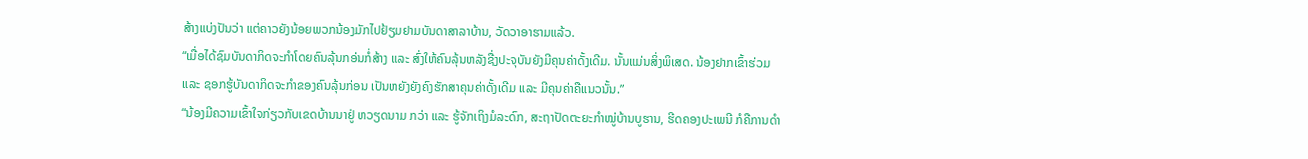ສ້າງແບ່ງປັນວ່າ ແຕ່ຄາວຍັງນ້ອຍພວກນ້ອງມັກໄປຢ້ຽມຢາມບັນດາສາລາບ້ານ, ວັດວາອາຮາມແລ້ວ.
“ເມື່ອໄດ້ຊົມບັນດາກິດຈະກຳໂດຍຄົນລຸ້ນກອ່ນກໍ່ສ້າງ ແລະ ສົ່ງໃຫ້ຄົນລຸ້ນຫລັງຊື່ງປະຈຸບັນຍັງມີຄຸນຄ່າດັ້ງເດີມ. ນັ້ນແມ່ນສິ່ງພິເສດ. ນ້ອງຢາກເຂົ້າຮ່ວມ ແລະ ຊອກຮູ້ບັນດາກິດຈະກຳຂອງຄົນລຸ້ນກ່ອນ ເປັນຫຍັງຍັງຄົງຮັກສາຄຸນຄ່າດັ້ງເດີມ ແລະ ມີຄຸນຄ່າຄືແນວນັ້ນ.”
“ນ້ອງມີຄວາມເຂົ້າໃຈກ່ຽວກັບເຂດບ້ານນາຢູ່ ຫວຽດນາມ ກວ່າ ແລະ ຮູ້ຈັກເຖິງມໍລະດົກ, ສະຖາປັດຕະຍະກຳໝູ່ບ້ານບູຮານ, ຮີດຄອງປະເພນີ ກໍຄືການດຳ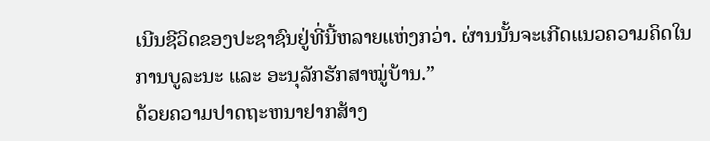ເນີນຊີວິດຂອງປະຊາຊົນຢູ່ທີ່ນີ້ຫລາຍແຫ່ງກວ່າ. ຜ່ານນັ້ນຈະເກີດແນວຄວາມຄິດໃນການບູລະນະ ແລະ ອະນຸລັກຮັກສາໝູ່ບ້ານ.”
ດ້ວຍຄວາມປາດຖະຫນາຢາກສ້າງ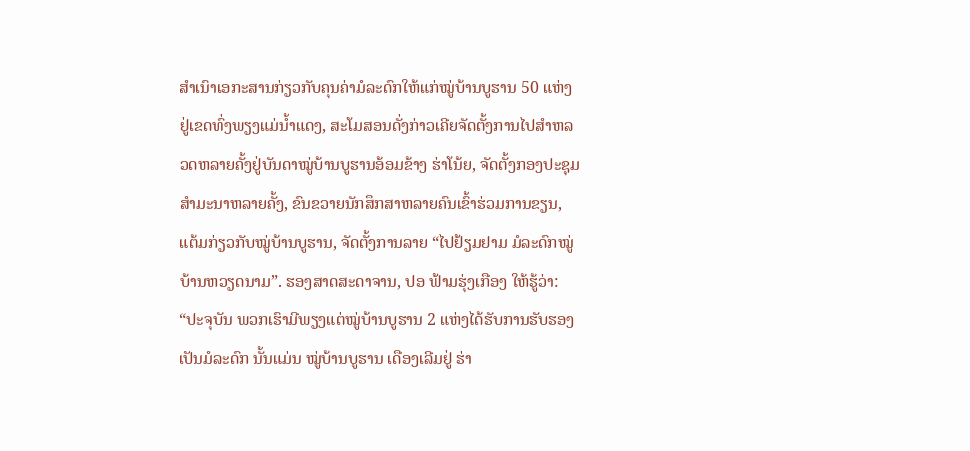ສຳເນົາເອກະສານກ່ຽວກັບຄຸນຄ່າມໍລະດົກໃຫ້ແກ່ໝູ່ບ້ານບູຮານ 50 ແຫ່ງຢູ່ເຂດທົ່ງພຽງແມ່ນ້ຳແດງ, ສະໂມສອນດັ່ງກ່າວເຄີຍຈັດຕັ້ງການໄປສຳຫລວດຫລາຍຄັ້ງຢູ່ບັນດາໝູ່ບ້ານບູຮານອ້ອມຂ້າງ ຮ່າໂນ້ຍ, ຈັດຕັ້ງກອງປະຊຸມສຳມະນາຫລາຍຄັ້ງ, ຂົນຂວາຍນັກສຶກສາຫລາຍຄົນເຂົ້າຮ່ວມການຂຽນ, ແຕ້ມກ່ຽວກັບໝູ່ບ້ານບູຮານ, ຈັດຕັ້ງການລາຍ “ໄປຢ້ຽມຢາມ ມໍລະດົກໝູ່ບ້ານຫວຽດນາມ”. ຮອງສາດສະດາຈານ, ປອ ຟ້າມຮຸ່ງເກືອງ ໃຫ້ຮູ້ວ່າ:
“ປະຈຸບັນ ພວກເຮົາມີພຽງແຕ່ໝູ່ບ້ານບູຮານ 2 ແຫ່ງໄດ້ຮັບການຮັບຮອງເປັນມໍລະດົກ ນັ້ນແມ່ນ ໝູ່ບ້ານບູຮານ ເດືອງເລີມຢູ່ ຮ່າ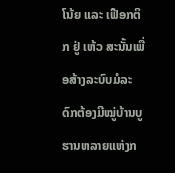ໂນ້ຍ ແລະ ເຟືອກຕິກ ຢູ່ ເຫ້ວ ສະນັ້ນເພື່ອສ້າງລະບົບມໍລະດົກຕ້ອງມີໝູ່ບ້ານບູຮານຫລາຍແຫ່ງກ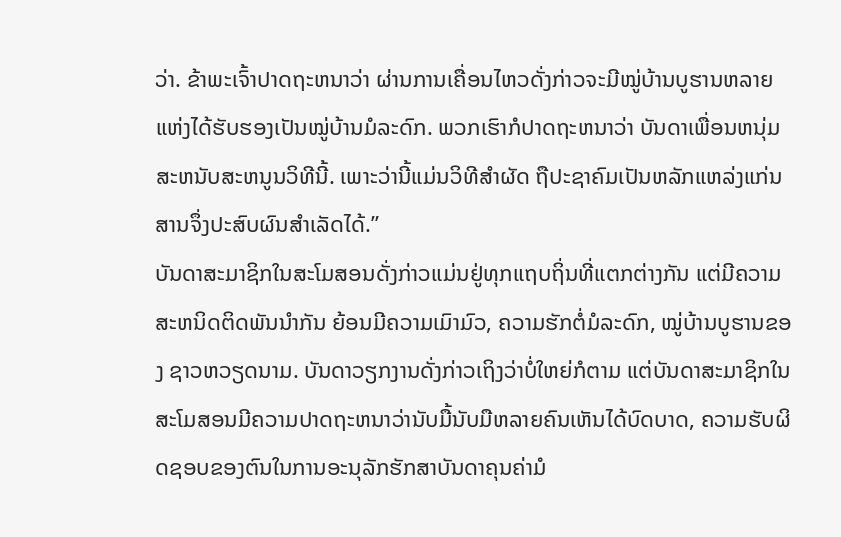ວ່າ. ຂ້າພະເຈົ້າປາດຖະຫນາວ່າ ຜ່ານການເຄື່ອນໄຫວດັ່ງກ່າວຈະມີໝູ່ບ້ານບູຮານຫລາຍແຫ່ງໄດ້ຮັບຮອງເປັນໝູ່ບ້ານມໍລະດົກ. ພວກເຮົາກໍປາດຖະຫນາວ່າ ບັນດາເພື່ອນຫນຸ່ມສະຫນັບສະຫນູນວິທີນີ້. ເພາະວ່ານີ້ແມ່ນວິທີສຳຜັດ ຖືປະຊາຄົມເປັນຫລັກແຫລ່ງແກ່ນສານຈຶ່ງປະສົບຜົນສຳເລັດໄດ້.”
ບັນດາສະມາຊິກໃນສະໂມສອນດັ່ງກ່າວແມ່ນຢູ່ທຸກແຖບຖິ່ນທີ່ແຕກຕ່າງກັນ ແຕ່ມີຄວາມສະຫນິດຕິດພັນນຳກັນ ຍ້ອນມີຄວາມເມົາມົວ, ຄວາມຮັກຕໍ່ມໍລະດົກ, ໝູ່ບ້ານບູຮານຂອງ ຊາວຫວຽດນາມ. ບັນດາວຽກງານດັ່ງກ່າວເຖິງວ່າບໍ່ໃຫຍ່ກໍຕາມ ແຕ່ບັນດາສະມາຊິກໃນສະໂມສອນມີຄວາມປາດຖະຫນາວ່ານັບມື້ນັບມືຫລາຍຄົນເຫັນໄດ້ບົດບາດ, ຄວາມຮັບຜິດຊອບຂອງຕົນໃນການອະນຸລັກຮັກສາບັນດາຄຸນຄ່າມໍ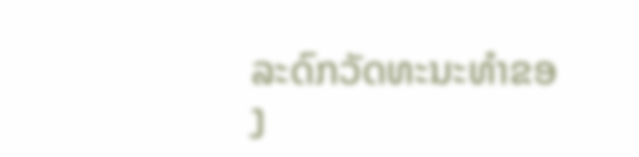ລະດົກວັດທະນະທຳຂອງ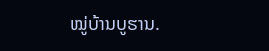ໝູ່ບ້ານບູຮານ.